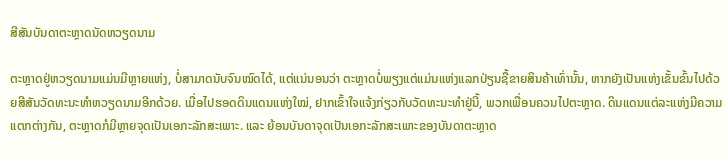ສີສັນບັນດາຕະຫຼາດນັດຫວຽດນາມ

ຕະຫຼາດຢູ່ຫວຽດນາມແມ່ນມີຫຼາຍແຫ່ງ, ບໍ່ສາມາດນັບຈົນໝົດໄດ້, ແຕ່ແນ່ນອນວ່າ ຕະຫຼາດບໍ່ພຽງແຕ່ແມ່ນແຫ່ງແລກປ່ຽນຊື້ຂາຍສິນຄ້າເທົ່ານັ້ນ, ຫາກຍັງເປັນແຫ່ງເຂັ້ນຂົ້ນໄປດ້ວຍສີສັນວັດທະນະທຳຫວຽດນາມອີກດ້ວຍ. ເມື່ອໄປຮອດດິນແດນແຫ່ງໃໝ່, ຢາກເຂົ້າໃຈແຈ້ງກ່ຽວກັບວັດທະນະທຳຢູ່ນີ້, ພວກເພື່ອນຄວນໄປຕະຫຼາດ. ດິນແດນແຕ່ລະແຫ່ງມີຄວາມແຕກຕ່າງກັນ, ຕະຫຼາດກໍມີຫຼາຍຈຸດເປັນເອກະລັກສະເພາະ. ແລະ ຍ້ອນບັນດາຈຸດເປັນເອກະລັກສະເພາະຂອງບັນດາຕະຫຼາດ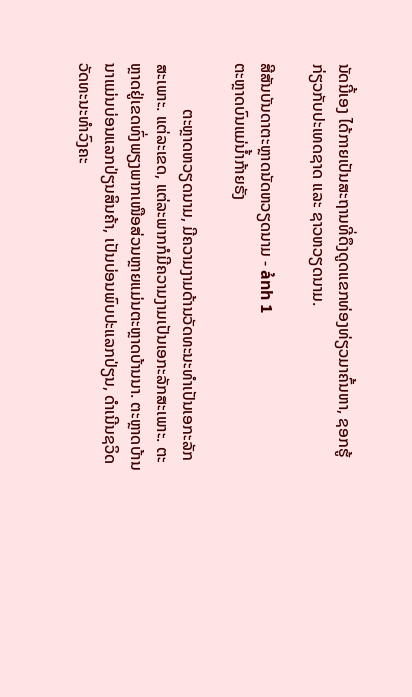ນັດນີ້ເອງ ໄດ້ກາຍເປັນສະຖານທີ່ດຶງດູດແຂກທ່ອງທ່ຽວມາຄົ້ນຫາ, ຊອກຮູ້ກ່ຽວກັບປະເທດຊາດ ແລະ ຊາວຫວຽດນາມ.

ສີສັນບັນດາຕະຫຼາດນັດຫວຽດນາມ - ảnh 1
ຕະຫຼາດບົນແມ່ນ້ຳກ້າຍຣັງ

           ຕະຫຼາດຫວຽດນາມ, ມີຄວາມງາມດ້ານວັດທະນະທຳເປັນເອກະລັກສະເພາະ. ແຕ່ລະເຂດ, ແຕ່ລະພາກກໍມີຄວາມງາມເປັນເອກະລັກສະເພາະ. ຕະຫຼາດຢູ່ເຂດທົ່ງພຽງພາກເໜືອສ່ວນຫຼາຍແມ່ນຕະຫຼາດບ້ານນາ. ຕະຫຼາດບ້ານນາແມ່ນບ່ອນແລກປ່ຽນສິນຄ້າ, ເປັນບ່ອນພົບປະແລກປ່ຽນ, ດຳເນີນຊວິດວັດທະນະທຳວົງຄະ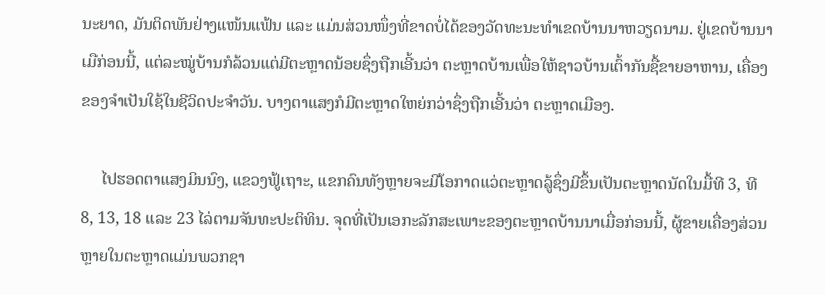ນະຍາດ, ມັນຕິດພັນຢ່າງແໜ້ນແຟ້ນ ແລະ ແມ່ນສ່ວນໜຶ່ງທີ່ຂາດບໍ່ໄດ້ຂອງວັດທະນະທຳເຂດບ້ານນາຫວຽດນາມ. ຢູ່ເຂດບ້ານນາເມືກ່ອນນີ້, ແຕ່ລະໝູ່ບ້ານກໍລ້ວນແຕ່ມີຕະຫຼາດນ້ອຍຊຶ່ງຖືກເອີ້ນວ່າ ຕະຫຼາດບ້ານເພື່ອໃຫ້ຊາວບ້ານເຕົ້າກັນຊື້ຂາຍອາຫານ, ເຄື່ອງຂອງຈຳເປັນໃຊ້ໃນຊີວິດປະຈຳວັນ. ບາງຕາແສງກໍມີຕະຫຼາດໃຫຍ່ກວ່າຊຶ່ງຖືກເອີ້ນວ່າ ຕະຫຼາດເມືອງ.

     ໄປຮອດຕາແສງມິນນົງ, ແຂວງຟູ້ເຖາະ, ແຂກຄົນທັງຫຼາຍຈະມີໂອກາດແວ່ຕະຫຼາດລູ້ຊຶ່ງມີຂຶ້ນເປັນຕະຫຼາດນັດໃນມື້ທີ 3, ທີ 8, 13, 18 ແລະ 23 ໄລ່ຕາມຈັນທະປະຕິທິນ. ຈຸດທີ່ເປັນເອກະລັກສະເພາະຂອງຕະຫຼາດບ້ານນາເມື່ອກ່ອນນີ້, ຜູ້ຂາຍເຄື່ອງສ່ວນຫຼາຍໃນຕະຫຼາດແມ່ນພວກຊາ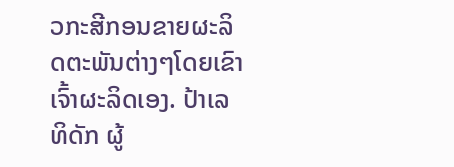ວກະສີກອນຂາຍຜະລິດຕະພັນຕ່າງໆໂດຍເຂົາເຈົ້າຜະລິດເອງ. ປ້າເລທິດັກ ຜູ້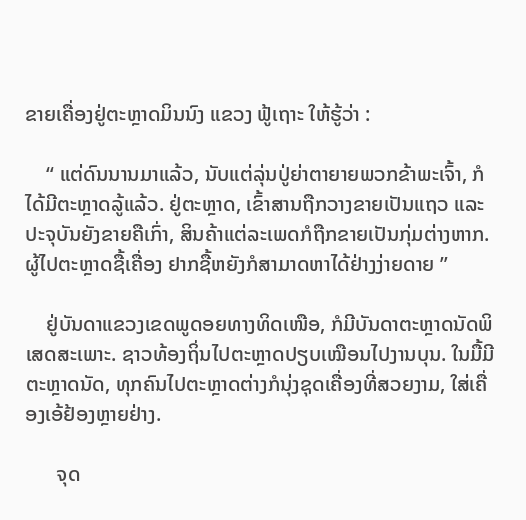ຂາຍເຄື່ອງຢູ່ຕະຫຼາດມິນນົງ ແຂວງ ຟູ້ເຖາະ ໃຫ້ຮູ້ວ່າ :

    “ ແຕ່ດົນນານມາແລ້ວ, ນັບແຕ່ລຸ່ນປູ່ຍ່າຕາຍາຍພວກຂ້າພະເຈົ້າ, ກໍໄດ້ມີຕະຫຼາດລູ້ແລ້ວ. ຢູ່ຕະຫຼາດ, ເຂົ້າສານຖືກວາງຂາຍເປັນແຖວ ແລະ ປະຈຸບັນຍັງຂາຍຄືເກົ່າ, ສິນຄ້າແຕ່ລະເພດກໍຖືກຂາຍເປັນກຸ່ມຕ່າງຫາກ. ຜູ້ໄປຕະຫຼາດຊື້ເຄື່ອງ ຢາກຊື້ຫຍັງກໍສາມາດຫາໄດ້ຢ່າງງ່າຍດາຍ ”

    ຢູ່ບັນດາແຂວງເຂດພູດອຍທາງທິດເໜືອ, ກໍມີບັນດາຕະຫຼາດນັດພິເສດສະເພາະ. ຊາວທ້ອງຖິ່ນໄປຕະຫຼາດປຽບເໝືອນໄປງານບຸນ. ໃນມື້ມີຕະຫຼາດນັດ, ທຸກຄົນໄປຕະຫຼາດຕ່າງກໍນຸ່ງຊຸດເຄື່ອງທີ່ສວຍງາມ, ໃສ່ເຄື່ອງເອ້ຢ້ອງຫຼາຍຢ່າງ.

      ຈຸດ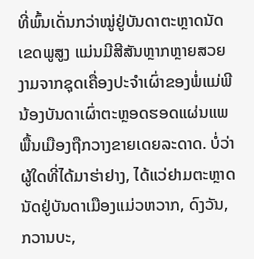ທີ່ພົ້ນເດັ່ນກວ່າໝູ່ຢູ່ບັນດາຕະຫຼາດນັດເຂດພູສູງ ແມ່ນມີສີສັນຫຼາກຫຼາຍສວຍງາມຈາກຊຸດເຄື່ອງປະຈຳເຜົ່າຂອງພໍ່ແມ່ພີນ້ອງບັນດາເຜົ່າຕະຫຼອດຮອດແຜ່ນແພພື້ນເມືອງຖືກວາງຂາຍເດຍລະດາດ. ບໍ່ວ່າຜູ້ໃດທີ່ໄດ້ມາຮ່າຢາງ, ໄດ້ແວ່ຢາມຕະຫຼາດນັດຢູ່ບັນດາເມືອງແມ່ວຫວາກ, ດົງວັນ, ກວານບະ,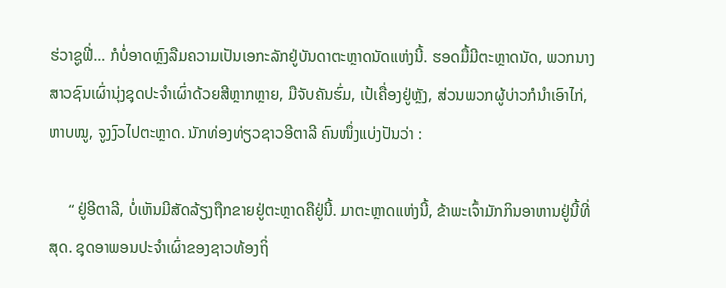ຮ່ວາຊູຟີ່… ກໍບໍ່ອາດຫຼົງລືມຄວາມເປັນເອກະລັກຢູ່ບັນດາຕະຫຼາດນັດແຫ່ງນີ້. ຮອດມື້ມີຕະຫຼາດນັດ, ພວກນາງສາວຊົນເຜົ່ານຸ່ງຊຸດປະຈຳເຜົ່າດ້ວຍສີຫຼາກຫຼາຍ, ມືຈັບຄັນຮົ່ມ, ເປ້ເຄື່ອງຢູ່ຫຼັງ, ສ່ວນພວກຜູ້ບ່າວກໍນຳເອົາໄກ່, ຫາບໝູ, ຈູງງົວໄປຕະຫຼາດ. ນັກທ່ອງທ່ຽວຊາວອີຕາລີ ຄົນໜຶ່ງແບ່ງປັນວ່າ :

     “ ຢູ່ອີຕາລີ, ບໍ່ເຫັນມີສັດລ້ຽງຖືກຂາຍຢູ່ຕະຫຼາດຄືຢູ່ນີ້. ມາຕະຫຼາດແຫ່ງນີ້, ຂ້າພະເຈົ້າມັກກິນອາຫານຢູ່ນີ້ທີ່ສຸດ. ຊຸດອາພອນປະຈຳເຜົ່າຂອງຊາວທ້ອງຖິ່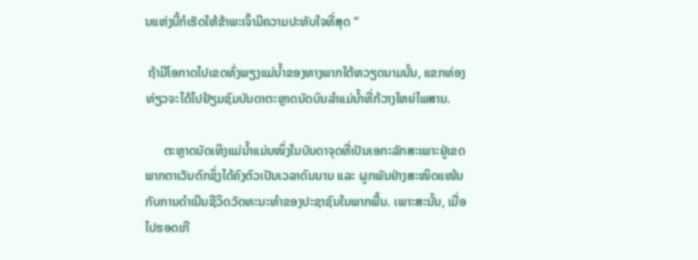ນແຫ່ງນີ້ກໍເຮັດໃຫ້ຂ້າພະເຈົ້າມີຄວາມປະທັບໃຈທີ່ສຸດ ”

 ຖ້າມີໂອກາດໄປເຂດທົ່ງພຽງແມ່ນ້ຳຂອງທາງພາກໃຕ້ຫວຽດນາມນັ້ນ, ແຂກທ່ອງທ່ຽວຈະໄດ້ໄປຢ້ຽມຊົມບັນດາຕະຫຼາດນັດບົນລຳແມ່ນ້ຳທີ່ກ້ວາງໃຫຍ່ໄພສານ.

      ຕະຫຼາດນັດເທິງແມ່ນ້ຳແມ່ນໜຶ່ງໃນບັນດາຈຸດທີ່ເປັນເອກະລັກສະເພາະຢູ່ເຂດພາກຕາເວັນຕົກຊຶ່ງໄດ້ຄົງຕົວເປັນເວລາດົນນານ ແລະ ຜູກພັນຢ່າງສະໜິດແໜ້ນກັບການດຳເນີນຊີວິດວັດທະນະທຳຂອງປະຊາຊົນໃນພາກພື້ນ. ເພາະສະນັ້ນ, ເມື່ອໄປຮອດເກີ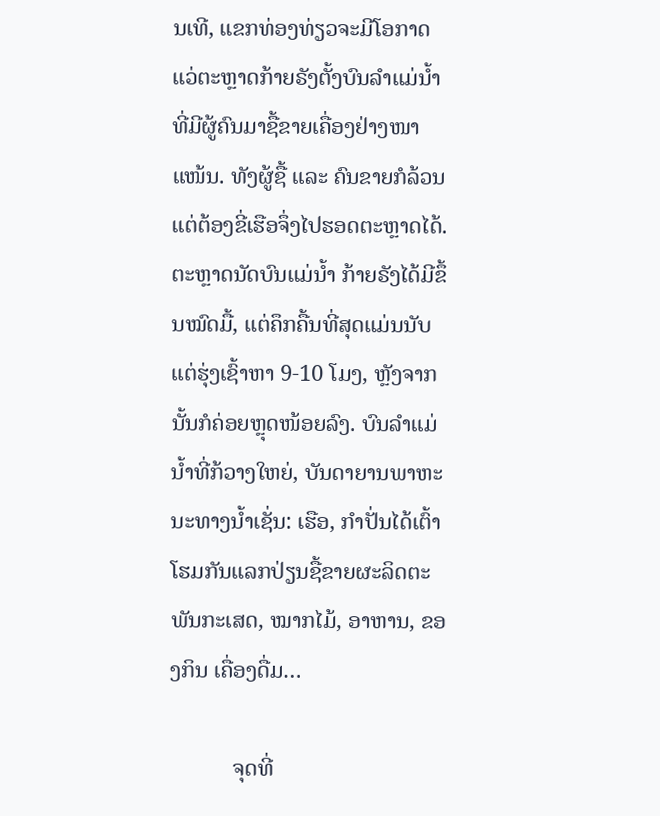ນເທີ, ແຂກທ່ອງທ່ຽວຈະມີໂອກາດແວ່ຕະຫຼາດກ້າຍຣັງຕັ້ງບົນລຳແມ່ນ້ຳທີ່ມີຜູ້ຄົນມາຊື້ຂາຍເຄື່ອງຢ່າງໜາແໜ້ນ. ທັງຜູ້ຊື້ ແລະ ຄົນຂາຍກໍລ້ວນແຕ່ຕ້ອງຂີ່ເຮືອຈຶ່ງໄປຮອດຕະຫຼາດໄດ້. ຕະຫຼາດນັດບົນແມ່ນ້ຳ ກ້າຍຣັງໄດ້ມີຂຶ້ນໝົດມື້, ແຕ່ຄຶກຄື້ນທີ່ສຸດແມ່ນນັບແຕ່ຮຸ່ງເຊົ້າຫາ 9-10 ໂມງ, ຫຼັງຈາກນັ້ນກໍຄ່ອຍຫຼຸດໜ້ອຍລົງ. ບົນລຳແມ່ນ້ຳທີ່ກ້ວາງໃຫຍ່, ບັນດາຍານພາຫະນະທາງນ້ຳເຊັ່ນ: ເຮືອ, ກຳປັ່ນໄດ້ເຕົ້າໂຮມກັນແລກປ່ຽນຊື້ຂາຍຜະລິດຕະພັນກະເສດ, ໝາກໄມ້, ອາຫານ, ຂອງກິນ ເຄື່ອງດື່ມ…

           ຈຸດທີ່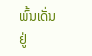ພົ້ນເດັ່ນຢູ່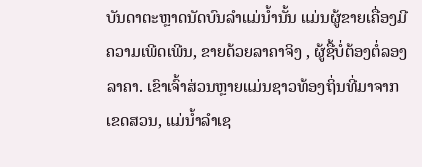ບັນດາຕະຫຼາດນັດບົນລຳແມ່ນ້ຳນັ້ນ ແມ່ນຜູ້ຂາຍເຄື່ອງມີຄວາມເພີດເພີນ, ຂາຍດ້ວຍລາຄາຈິງ , ຜູ້ຊື້ບໍ່ຕ້ອງຕໍ່ລອງລາຄາ. ເຂົາເຈົ້າສ່ວນຫຼາຍແມ່ນຊາວທ້ອງຖິ່ນທີ່ມາຈາກເຂດສວນ, ແມ່ນ້ຳລຳເຊ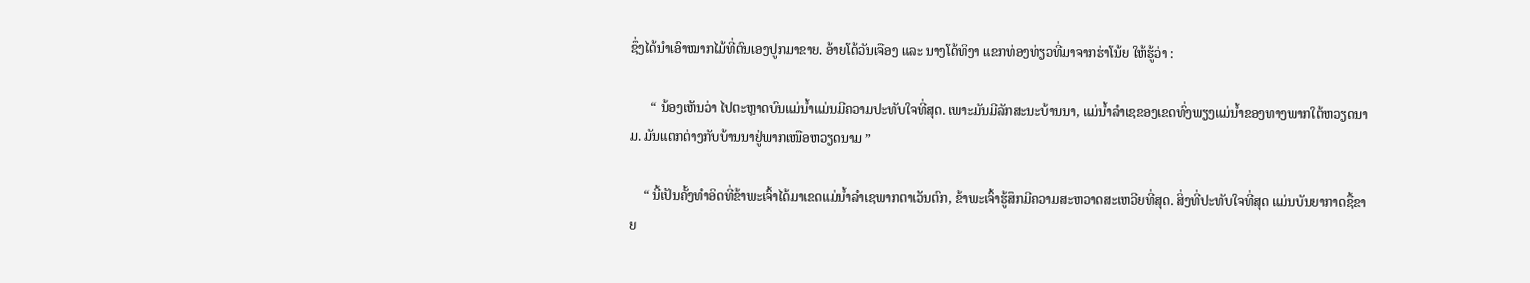ຊຶ່ງໄດ້ນຳເອົາໝາກໄມ້ທີ່ຕົນເອງປູກມາຂາຍ. ອ້າຍໂດ້ວັນເຈືອງ ແລະ ນາງໂດ້ທິງາ ແຂກທ່ອງທ່ຽວທີ່ມາຈາກຮ່າໂນ້ຍ ໃຫ້ຮູ້ວ່າ :

      “ ນ້ອງເຫັນວ່າ ໄປຕະຫຼາດບົນແມ່ນ້ຳແມ່ນມີຄວາມປະທັບໃຈທີ່ສຸດ. ເພາະມັນມີລັກສະນະບ້ານນາ, ແມ່ນ້ຳລຳເຊຂອງເຂດທົ່ງພຽງແມ່ນ້ຳຂອງທາງພາກໃຕ້ຫວຽດນາມ. ມັນແຕກຕ່າງກັບບ້ານນາຢູ່ພາກເໜືອຫວຽດນາມ ”

    “ ນີ້ເປັນຄັ້ງທຳອິດທີ່ຂ້າພະເຈົ້າໄດ້ມາເຂດແມ່ນ້ຳລຳເຊພາກຕາເວັນຕົກ, ຂ້າພະເຈົ້າຮູ້ສຶກມີຄວາມສະຫວາດສະເຫວີຍທີ່ສຸດ. ສິ່ງທີ່ປະທັບໃຈທີ່ສຸດ ແມ່ນບັນຍາກາດຊື້ຂາຍ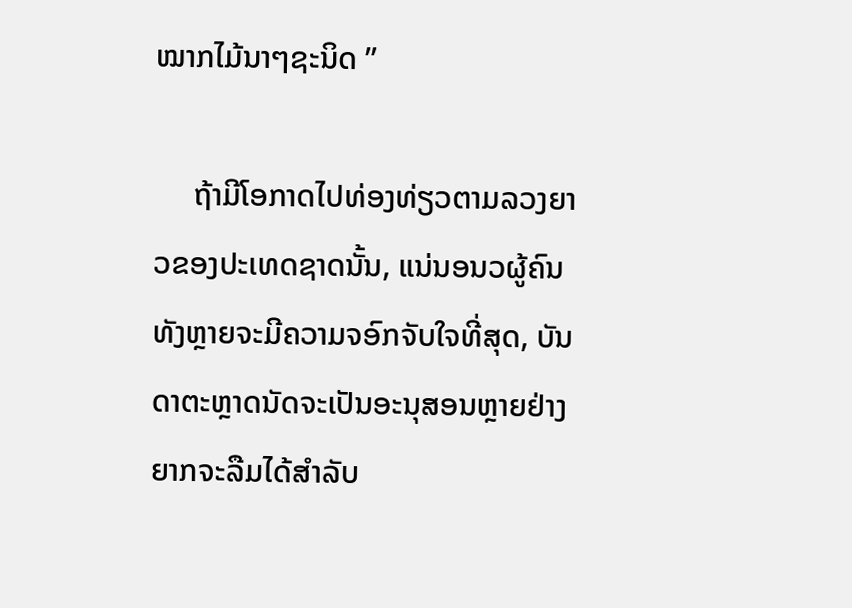ໝາກໄມ້ນາໆຊະນິດ ”

     ຖ້າມີໂອກາດໄປທ່ອງທ່ຽວຕາມລວງຍາວຂອງປະເທດຊາດນັ້ນ, ແນ່ນອນວຜູ້ຄົນທັງຫຼາຍຈະມີຄວາມຈອົກຈັບໃຈທີ່ສຸດ, ບັນດາຕະຫຼາດນັດຈະເປັນອະນຸສອນຫຼາຍຢ່າງຍາກຈະລືມໄດ້ສຳລັບ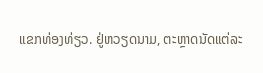ແຂກທ່ອງທ່ຽວ. ຢູ່ຫວຽດນາມ, ຕະຫຼາດນັດແຕ່ລະ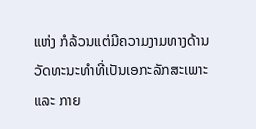ແຫ່ງ ກໍລ້ວນແຕ່ມີຄວາມງາມທາງດ້ານວັດທະນະທຳທີ່ເປັນເອກະລັກສະເພາະ ແລະ ກາຍ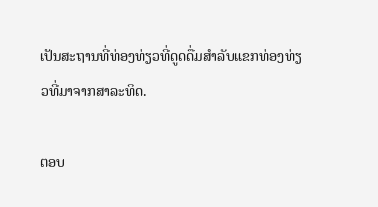ເປັນສະຖານທີ່ທ່ອງທ່ຽວທີ່ດູດດື່ມສຳລັບແຂກທ່ອງທ່ຽວທີ່ມາຈາກສາລະທິດ.

ຕອບ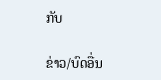ກັບ

ຂ່າວ/ບົດອື່ນ